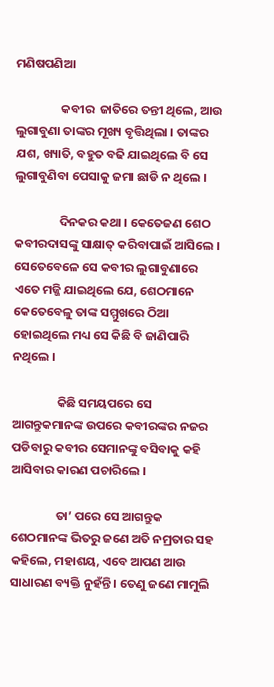ମଣିଷପଣିଆ

                କବୀର  ଜାତିରେ ତନ୍ତୀ ଥିଲେ, ଆଉ ଲୁଗାବୁଣା ତାଙ୍କର ମୂଖ୍ୟ ବୃତ୍ତିଥିଲା । ତାଙ୍କର ଯଶ, ଖ୍ୟାତି, ବହୁତ ବଢି ଯାଇଥିଲେ ବି ସେ ଲୁଗାବୁଣିବା ପେସାକୁ ଜମା ଛାଡି ନ ଥିଲେ ।

                ଦିନକର କଥା । କେତେଜଣ ଶେଠ କବୀରଦାସଙ୍କୁ ସାକ୍ଷାତ୍ କରିବାପାଇଁ ଆସିଲେ । ସେତେବେଳେ ସେ କବୀର ଲୁଗାବୁଣାରେ ଏତେ ମଜ୍ଜି ଯାଇଥିଲେ ଯେ, ଶେଠମାନେ କେତେବେଳୁ ତାଙ୍କ ସମ୍ମୁଖରେ ଠିଆ ହୋଇଥିଲେ ମଧ୍ୟ ସେ କିଛି ବି ଜାଣିପାରି ନଥିଲେ ।

                କିଛି ସମୟପରେ ସେ ଆଗନ୍ତୁକମାନଙ୍କ ଉପରେ କବୀରଙ୍କର ନଜର ପଡିବାରୁ କବୀର ସେମାନଙ୍କୁ ବସିବାକୁ କହି ଆସିବାର କାରଣ ପଚାରିଲେ ।

                ତା’ ପରେ ସେ ଆଗନ୍ତୁକ ଶେଠମାନଙ୍କ ଭିତରୁ ଜଣେ ଅତି ନମ୍ରତାର ସହ କହିଲେ, ମହାଶୟ, ଏବେ ଆପଣ ଆଉ ସାଧାରଣ ବ୍ୟକ୍ତି ନୁହଁନ୍ତି । ତେଣୁ ଜଣେ ମାମୁଲି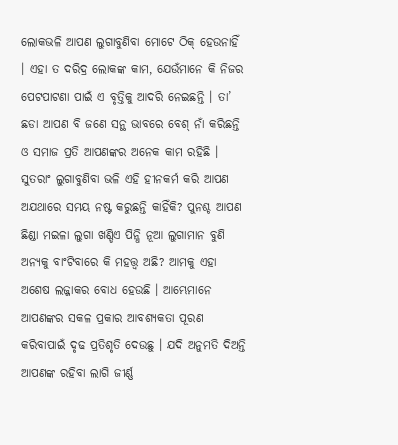ଲୋକଭଳି ଆପଣ ଲୁଗାବୁଣିବା ମୋଟେ ଠିକ୍ ହେଉନାହିଁ । ଏହା ତ ଦରିଦ୍ର ଲୋକଙ୍କ କାମ, ଯେଉଁମାନେ କି ନିଜର ପେଟପାଟଣା ପାଇଁ ଏ ବୃତ୍ତିକୁ ଆଦରି ନେଇଛନ୍ତି । ତା’ ଛଡା ଆପଣ ବି ଜଣେ ସନ୍ଥ ଭାବରେ ବେଶ୍ ନାଁ କରିଛନ୍ତି ଓ ସମାଜ ପ୍ରତି ଆପଣଙ୍କର ଅନେକ କାମ ରହିଛି । ସୁତରାଂ ଲୁଗାବୁଣିବା ଭଳି ଏହି ହୀନକର୍ମ କରି ଆପଣ ଅଯଥାରେ ସମୟ ନଷ୍ଟ କରୁଛନ୍ତି କାହିଁକି? ପୁନଶ୍ଚ ଆପଣ ଛିଣ୍ଡା ମଇଳା ଲୁଗା ଖଣ୍ଡିଏ ପିନ୍ଧି ନୂଆ ଲୁଗାମାନ ବୁଣି ଅନ୍ୟକୁ ବାଂଟିବାରେ କି ମହତ୍ତ୍ୱ ଅଛି? ଆମକୁ ଏହା ଅଶେଷ ଲଜ୍ଜାକର ବୋଧ ହେଉଛି । ଆମ୍ଭେମାନେ ଆପଣଙ୍କର ସକଳ ପ୍ରକାର ଆବଶ୍ୟକତା ପୂରଣ କରିବାପାଇଁ ଦୃଢ ପ୍ରତିଶୃତି ଦେଉଛୁ । ଯଦି ଅନୁମତି ଦିଅନ୍ତି ଆପଣଙ୍କ ରହିବା ଲାଗି ଜୀର୍ଣ୍ଣ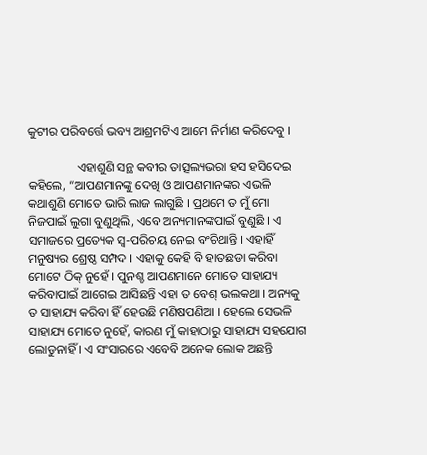କୁଟୀର ପରିବର୍ତ୍ତେ ଭବ୍ୟ ଆଶ୍ରମଟିଏ ଆମେ ନିର୍ମାଣ କରିଦେବୁ ।

                ଏହାଶୁଣି ସନ୍ଥ କବୀର ତାତ୍ସଲ୍ୟଭରା ହସ ହସିଦେଇ କହିଲେ, “ଆପଣମାନଙ୍କୁ ଦେଖି ଓ ଆପଣମାନଙ୍କର ଏଭଳି କଥାଶୁଣି ମୋତେ ଭାରି ଲାଜ ଲାଗୁଛି । ପ୍ରଥମେ ତ ମୁଁ ମୋ ନିଜପାଇଁ ଲୁଗା ବୁଣୁଥିଲି, ଏବେ ଅନ୍ୟମାନଙ୍କପାଇଁ ବୁଣୁଛି । ଏ ସମାଜରେ ପ୍ରତ୍ୟେକ ସ୍ୱ-ପରିଚୟ ନେଇ ବଂଚିଥାନ୍ତି । ଏହାହିଁ ମନୁଷ୍ୟର ଶ୍ରେଷ୍ଠ ସମ୍ପଦ । ଏହାକୁ କେହି ବି ହାତଛଡା କରିବା ମୋଟେ ଠିକ୍ ନୁହେଁ । ପୁନଶ୍ଚ ଆପଣମାନେ ମୋତେ ସାହାଯ୍ୟ କରିବାପାଇଁ ଆଗେଇ ଆସିଛନ୍ତି ଏହା ତ ବେଶ୍ ଭଲକଥା । ଅନ୍ୟକୁ ତ ସାହାଯ୍ୟ କରିବା ହିଁ ହେଉଛି ମଣିଷପଣିଆ । ହେଲେ ସେଭଳି ସାହାଯ୍ୟ ମୋତେ ନୁହେଁ, କାରଣ ମୁଁ କାହାଠାରୁ ସାହାଯ୍ୟ ସହଯୋଗ ଲୋଡୁନାହିଁ । ଏ ସଂସାରରେ ଏବେବି ଅନେକ ଲୋକ ଅଛନ୍ତି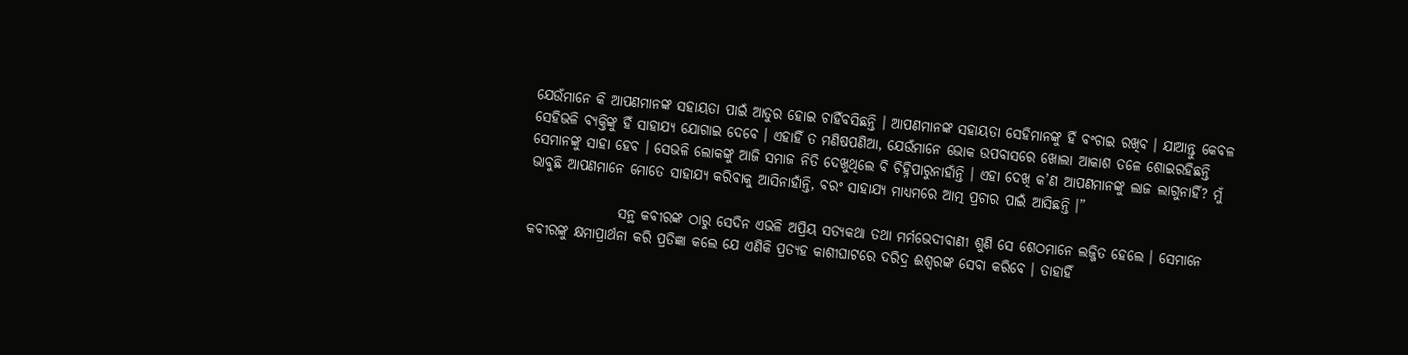ଯେଉଁମାନେ କି ଆପଣମାନଙ୍କ ସହାୟତା ପାଇଁ ଆତୁର ହୋଇ ଚାହିଁବସିଛନ୍ତି । ଆପଣମାନଙ୍କ ସହାୟତା ସେହିମାନଙ୍କୁ ହିଁ ବଂଚାଇ ରଖିବ । ଯାଆନ୍ତୁ କେବଳ ସେହିଭଳି ବ୍ୟକ୍ତିଙ୍କୁ ହିଁ ସାହାଯ୍ୟ ଯୋଗାଇ ଦେବେ । ଏହାହିଁ ତ ମଣିଷପଣିଆ, ଯେଉଁମାନେ ଭୋକ ଉପବାସରେ ଖୋଲା ଆକାଶ ତଳେ ଶୋଇରହିଛନ୍ତି ସେମାନଙ୍କୁ ସାହା ହେବ । ସେଭଳି ଲୋକଙ୍କୁ ଆଜି ସମାଜ ନିତି ଦେଖୁଥିଲେ ବି ଚିହ୍ନିପାରୁନାହାଁନ୍ତି । ଏହା ଦେଖି କ’ଣ ଆପଣମାନଙ୍କୁ ଲାଜ ଲାଗୁନାହିଁ? ମୁଁ ଭାବୁଛି ଆପଣମାନେ ମୋତେ ସାହାଯ୍ୟ କରିବାକୁ ଆସିନାହାଁନ୍ତି, ବରଂ ସାହାଯ୍ୟ ମାଧ୍ୟମରେ ଆତ୍ମ ପ୍ରଚାର ପାଇଁ ଆସିଛନ୍ତି ।”

                ସନ୍ଥ କବୀରଙ୍କ ଠାରୁ ସେଦିନ ଏଭଳି ଅପ୍ରିୟ ସତ୍ୟକଥା ତଥା ମର୍ମଭେଦୀବାଣୀ ଶୁଣି ସେ ଶେଠମାନେ ଲଜ୍ଜିତ ହେଲେ । ସେମାନେ କବୀରଙ୍କୁ କ୍ଷମାପ୍ରାର୍ଥନା କରି ପ୍ରତିଜ୍ଞା କଲେ ଯେ ଏଣିକି ପ୍ରତ୍ୟହ କାଶୀଘାଟରେ ଦରିଦ୍ର ଈଶ୍ୱରଙ୍କ ସେବା କରିବେ । ତାହାହିଁ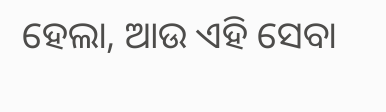ହେଲା, ଆଉ ଏହି ସେବା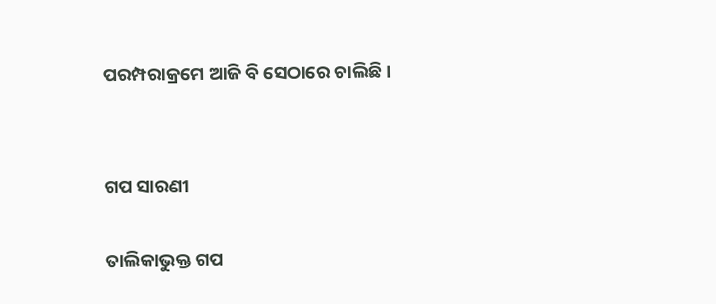ପରମ୍ପରାକ୍ରମେ ଆଜି ବି ସେଠାରେ ଚାଲିଛି ।


ଗପ ସାରଣୀ

ତାଲିକାଭୁକ୍ତ ଗପ